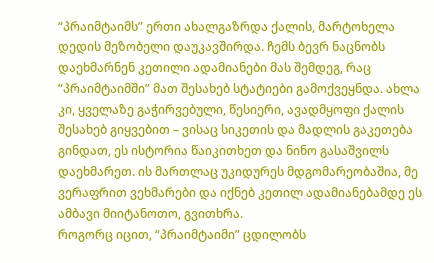“პრაიმტაიმს” ერთი ახალგაზრდა ქალის, მარტოხელა დედის მეზობელი დაუკავშირდა. ჩემს ბევრ ნაცნობს დაეხმარნენ კეთილი ადამიანები მას შემდეგ, რაც “პრაიმტაიმში” მათ შესახებ სტატიები გამოქვეყნდა. ახლა კი, ყველაზე გაჭირვებული, წესიერი, ავადმყოფი ქალის შესახებ გიყვებით – ვისაც სიკეთის და მადლის გაკეთება გინდათ, ეს ისტორია წაიკითხეთ და ნინო გასაშვილს დაეხმარეთ. ის მართლაც უკიდურეს მდგომარეობაშია, მე ვერაფრით ვეხმარები და იქნებ კეთილ ადამიანებამდე ეს ამბავი მიიტანოთო, გვითხრა.
როგორც იცით, “პრაიმტაიმი” ცდილობს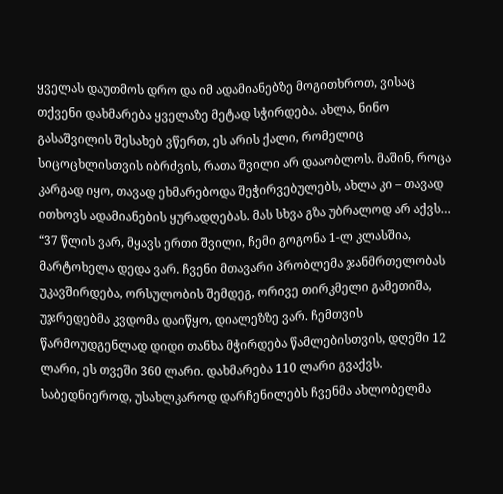ყველას დაუთმოს დრო და იმ ადამიანებზე მოგითხროთ, ვისაც თქვენი დახმარება ყველაზე მეტად სჭირდება. ახლა, ნინო გასაშვილის შესახებ ვწერთ, ეს არის ქალი, რომელიც სიცოცხლისთვის იბრძვის, რათა შვილი არ დააობლოს. მაშინ, როცა კარგად იყო, თავად ეხმარებოდა შეჭირვებულებს, ახლა კი – თავად ითხოვს ადამიანების ყურადღებას. მას სხვა გზა უბრალოდ არ აქვს…
“37 წლის ვარ, მყავს ერთი შვილი, ჩემი გოგონა 1-ლ კლასშია, მარტოხელა დედა ვარ. ჩვენი მთავარი პრობლემა ჯანმრთელობას უკავშირდება, ორსულობის შემდეგ, ორივე თირკმელი გამეთიშა, უჯრედებმა კვდომა დაიწყო, დიალეზზე ვარ. ჩემთვის წარმოუდგენლად დიდი თანხა მჭირდება წამლებისთვის, დღეში 12 ლარი, ეს თვეში 360 ლარი. დახმარება 110 ლარი გვაქვს.
საბედნიეროდ, უსახლკაროდ დარჩენილებს ჩვენმა ახლობელმა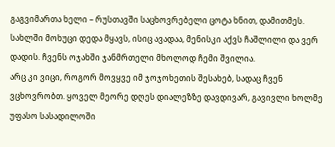გაგვიმართა ხელი – რუსთავში საცხოვრებელი ცოტა ხნით, დამითმეს. სახლში მოხუცი დედა მყავს, ისიც ავადაა, მენისკი აქვს ჩაშლილი და ვერ დადის. ჩვენს ოჯახში ჯანმრთელი მხოლოდ ჩემი შვილია.
არც კი ვიცი, როგორ მოვყვე იმ ჯოჯოხეთის შესახებ, სადაც ჩვენ ვცხოვრობთ. ყოველ მეორე დღეს დიალეზზე დავდივარ, გავივლი ხოლმე უფასო სასადილოში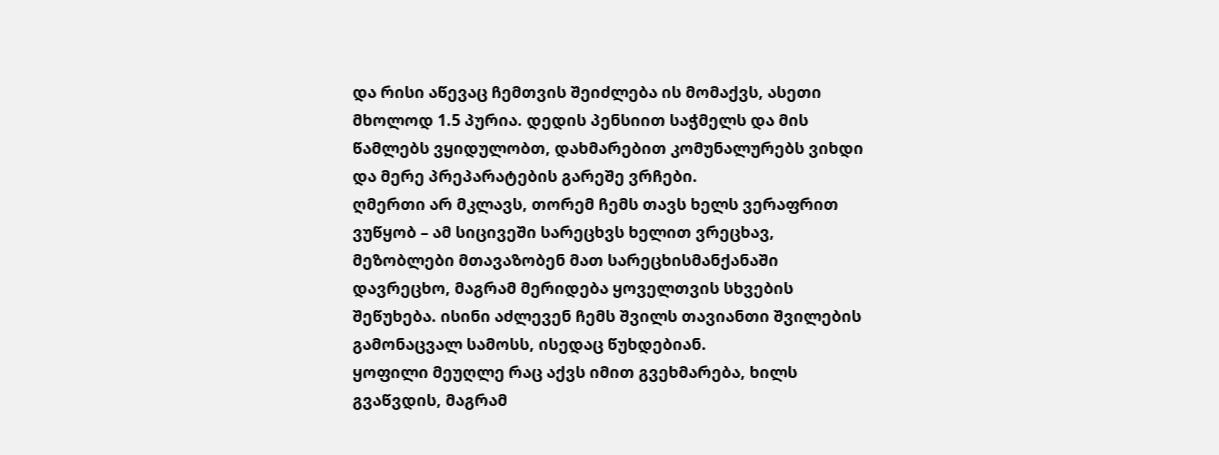და რისი აწევაც ჩემთვის შეიძლება ის მომაქვს, ასეთი მხოლოდ 1.5 პურია. დედის პენსიით საჭმელს და მის წამლებს ვყიდულობთ, დახმარებით კომუნალურებს ვიხდი და მერე პრეპარატების გარეშე ვრჩები.
ღმერთი არ მკლავს, თორემ ჩემს თავს ხელს ვერაფრით ვუწყობ – ამ სიცივეში სარეცხვს ხელით ვრეცხავ, მეზობლები მთავაზობენ მათ სარეცხისმანქანაში დავრეცხო, მაგრამ მერიდება ყოველთვის სხვების შეწუხება. ისინი აძლევენ ჩემს შვილს თავიანთი შვილების გამონაცვალ სამოსს, ისედაც წუხდებიან.
ყოფილი მეუღლე რაც აქვს იმით გვეხმარება, ხილს გვაწვდის, მაგრამ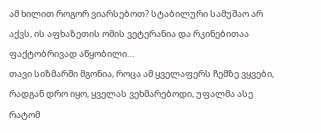ამ ხილით როგორ ვიარსებოთ? სტაბილური სამუშაო არ აქვს, ის აფხაზეთის ომის ვეტერანია და რკინებითაა ფაქტობრივად აწყობილი…
თავი სიზმარში მგონია, როცა ამ ყველაფერს ჩემზე ვყვები, რადგან დრო იყო, ყველას ვეხმარებოდი, უფალმა ასე რატომ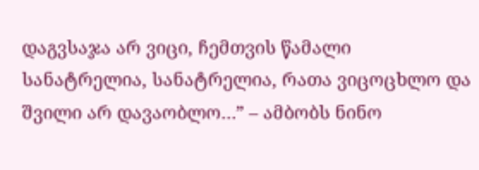დაგვსაჯა არ ვიცი, ჩემთვის წამალი სანატრელია, სანატრელია, რათა ვიცოცხლო და შვილი არ დავაობლო…” – ამბობს ნინო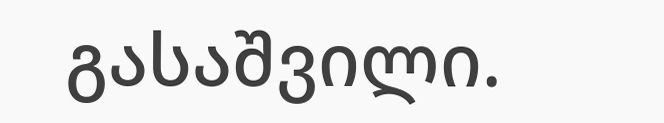გასაშვილი.